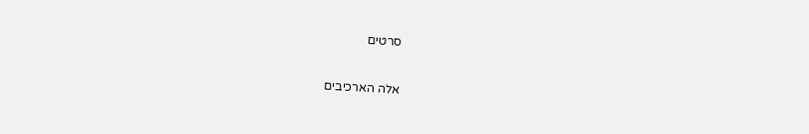סרטים

אלה הארכיבים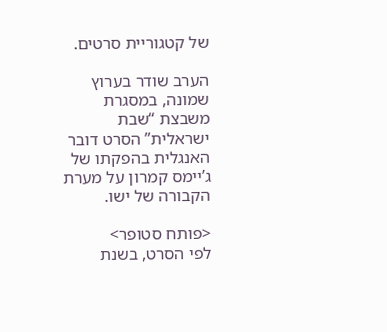של קטגוריית סרטים.

הערב שודר בערוץ שמונה, במסגרת משבצת “שבת ישראלית” הסרט דובר האנגלית בהפקתו של ג’יימס קמרון על מערת הקבורה של ישו.

<פותח סטופר>
לפי הסרט, בשנת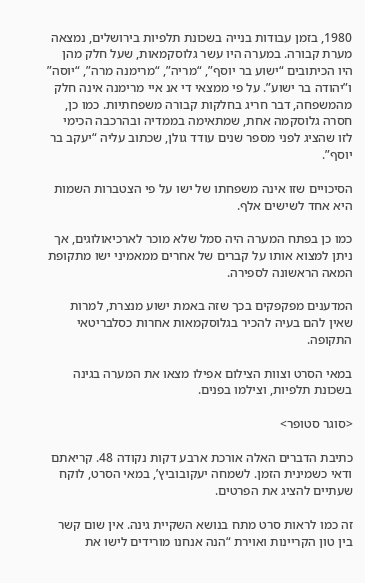1980, בזמן עבודות בנייה בשכונת תלפיות בירושלים, נמצאה מערת קבורה. במערה היו עשר גלוסקמאות, שעל חלק מהן היו הכיתובים “ישוע בר יוסף”, “מריה”, “מרימנה מרה”, “יוסה” ו”יהודה בר ישוע”. על פי ממצאי די אנ איי מרימנה אינה חלק מהמשפחה, דבר חריג בחלקות קבורה משפחתיות. כמו כן, חסרה גלוסקמה אחת, שמתאימה בממדיה ובהרכבה הכימי לזו שהציג לפני מספר שנים עודד גולן, שכתוב עליה “יעקב בר יוסף”.

הסיכויים שזו אינה משפחתו של ישו על פי הצטברות השמות היא אחד לשישים אלף.

כמו כן בפתח המערה היה סמל שלא מוכר לארכיאולוגים, אך ניתן למצוא אותו על קברים של אחרים ממאמיני ישו מתקופת המאה הראשונה לספירה.

המדענים מפקפקים בכך שזה באמת ישוע מנצרת, למרות שאין להם בעיה להכיר בגלוסקמאות אחרות כסלבריטאי התקופה.

במאי הסרט וצוות הצילום אפילו מצאו את המערה בגינה בשכונת תלפיות, וצילמו בפנים.

<סוגר סטופר>

כתיבת הדברים האלה אורכת ארבע דקות נקודה 48. קריאתם ודאי כשמינית הזמן. לשמחה יעקובוביץ’, במאי הסרט, לוקח שעתיים להציג את הפרטים.

זה כמו לראות סרט מתח בנושא השקיית גינה. אין שום קשר בין טון הקריינות ואוירת “הנה אנחנו מורידים לישו את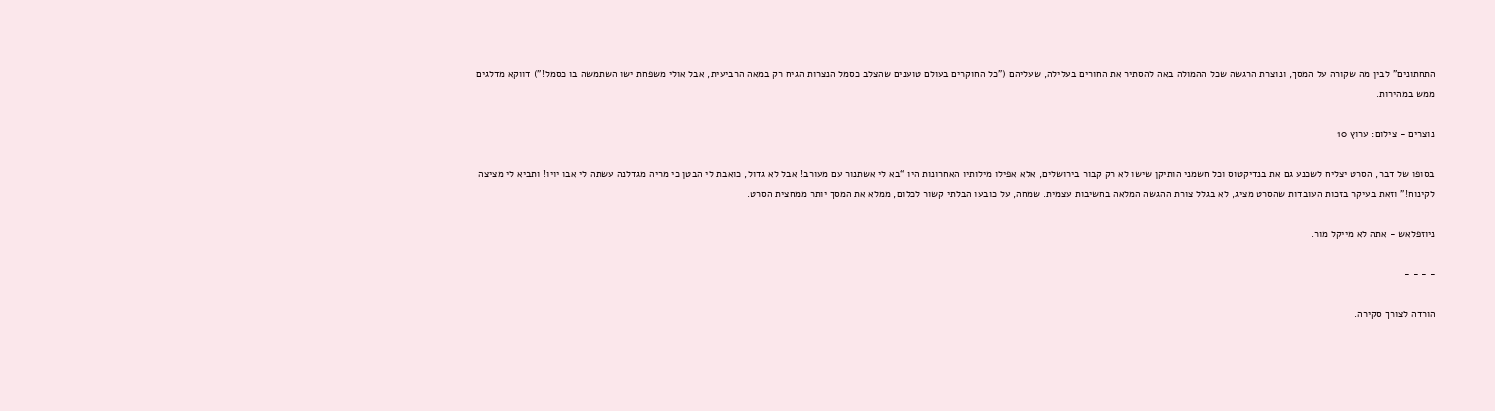התחתונים” לבין מה שקורה על המסך, ונוצרת הרגשה שכל ההמולה באה להסתיר את החורים בעלילה, שעליהם (”כל החוקרים בעולם טוענים שהצלב כסמל הנצרות הגיח רק במאה הרביעית, אבל אולי משפחת ישו השתמשה בו כסמל!”) דווקא מדלגים ממש במהירות.

נוצרים - צילום: ערוץ 10

בסופו של דבר, הסרט יצליח לשכנע גם את בנדיקטוס וכל חשמני הותיקן שישו לא רק קבור בירושלים, אלא אפילו מילותיו האחרונות היו “בא לי אשתנור עם מעורב! אבל לא גדול, כואבת לי הבטן כי מריה מגדלנה עשתה לי אבו יויו! ותביא לי מציצה לקינוח!” וזאת בעיקר בזכות העובדות שהסרט מציג, לא בגלל צורת ההגשה המלאה בחשיבות עצמית. שמחה, על כובעו הבלתי קשור לכלום, ממלא את המסך יותר ממחצית הסרט.

ניוזפלאש - אתה לא מייקל מור.

- - - -

הורדה לצורך סקירה.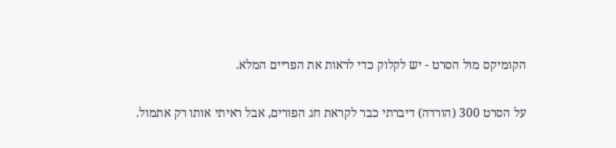הקומיקס מול הסרט - יש לקלוק כדי לראות את הפריים המלא.

על הסרט 300 (הורדה) דיברתי כבר לקראת חג הפורים, אבל ראיתי אותו רק אתמול.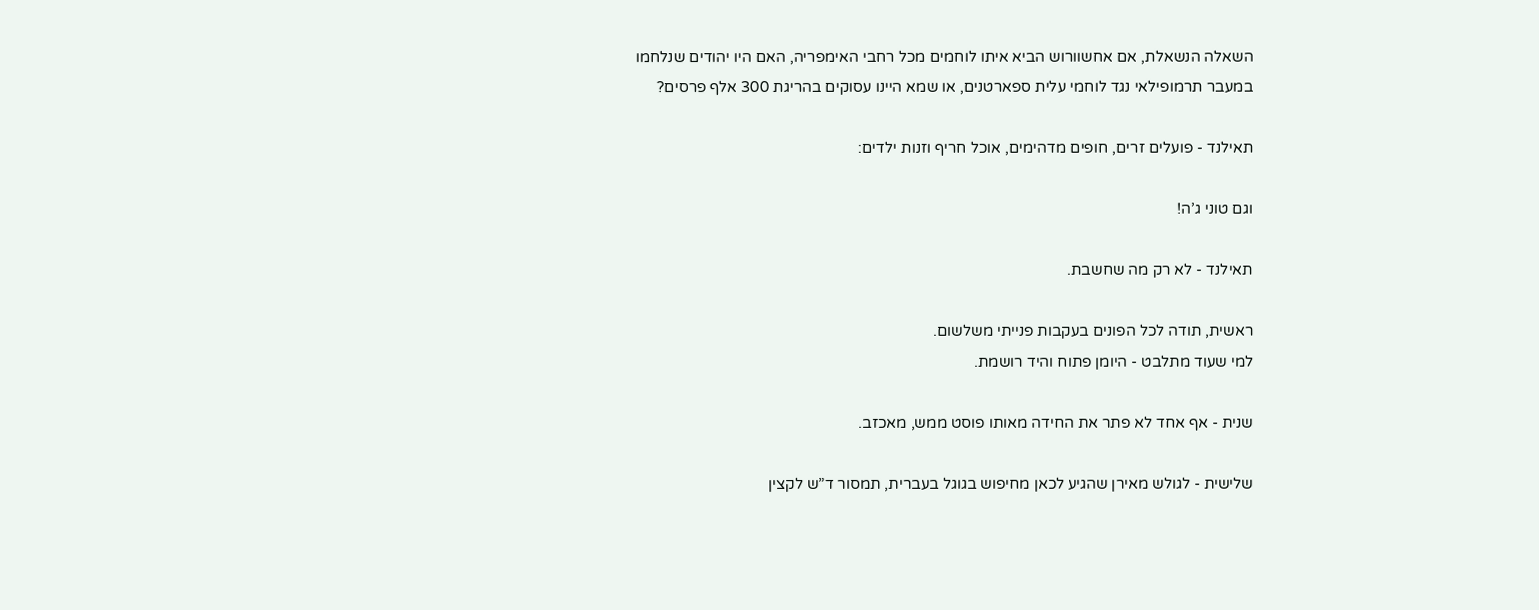השאלה הנשאלת, אם אחשוורוש הביא איתו לוחמים מכל רחבי האימפריה, האם היו יהודים שנלחמו במעבר תרמופילאי נגד לוחמי עלית ספארטנים, או שמא היינו עסוקים בהריגת 300 אלף פרסים?

תאילנד - פועלים זרים, חופים מדהימים, אוכל חריף וזנות ילדים:

וגם טוני ג’ה!

תאילנד - לא רק מה שחשבת.

ראשית, תודה לכל הפונים בעקבות פנייתי משלשום.
למי שעוד מתלבט - היומן פתוח והיד רושמת.

שנית - אף אחד לא פתר את החידה מאותו פוסט ממש, מאכזב.

שלישית - לגולש מאירן שהגיע לכאן מחיפוש בגוגל בעברית, תמסור ד”ש לקצין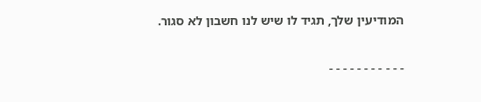המודיעין שלך, תגיד לו שיש לנו חשבון לא סגור.

- - - - - - - - - - -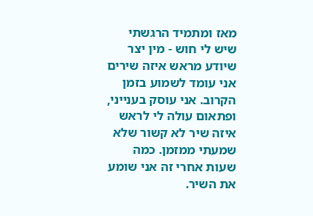מאז ומתמיד הרגשתי שיש לי חוש - מין יצר שיודע מראש איזה שירים אני עומד לשמוע בזמן הקרוב. אני עוסק בענייני, ופתאום עולה לי לראש איזה שיר לא קשור שלא שמעתי ממזמן. כמה שעות אחרי זה אני שומע את השיר.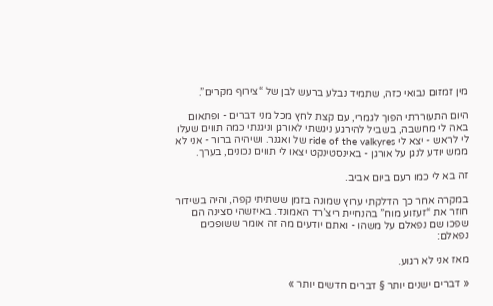מין זמזום נבואי כזה, שתמיד נבלע ברעש לבן של “צירוף מקרים”.

היום התעוררתי הפוך לגמרי, עם קצת לחץ מכל מני דברים - ופתאום באה לי מחשבה, בשביל להירגע ניגשתי לאורגן וניגנתי כמה תווים שעלו לי לראש - יצא לי ride of the valkyres של ואגנר. ושיהיה ברור - אני לא ממש יודע לנגן על אורגן - באינסטינקט יצאו לי תווים נכונים, בערך.

זה בא לי כמו רעם ביום אביב.

במקרה אחר כך הדלקתי ערוץ שמונה בזמן ששתיתי קפה, והיה בשידור חוזר את “זעזוע מוח” בהנחיית ריצ’רד האמונד. באיזשהי סצינה הם שפכו שם נפאלם על משהו - ואתם יודעים מה זה אומר ששופכים נפאלם:

מאז אני לא רגוע.

« דברים ישנים יותר § דברים חדשים יותר »